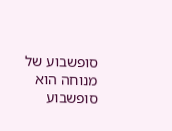סופשבוע של מנוחה הוא סופשבוע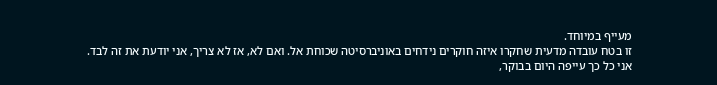מעייף במיוחד.
זו בטח עובדה מדעית שחקרו איזה חוקרים נידחים באוניברסיטה שכוחת אל. ואם לא, אז לא צריך, אני יודעת את זה לבד.
אני כל כך עייפה היום בבוקר,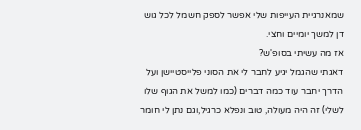שמאנרגיית העייפות שלי אפשר לספק חשמל לכל גוש דן למשך יומיים וחצי.
אז מה עשיתי בסופ'ש?
דאגתי שהגמל יגיע לחבר לי את הסוני פלייסטיישן ועל הדרך יחבר עוד כמה דברים (כמו למשל את הגוף שלו לשלי) זה היה מעולה, טוב ונפלא כרגיל,וגם נתן לי חומר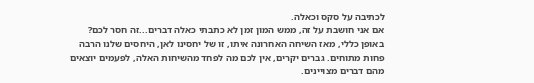לכתיבה על סקס וכאלה.
אם אני חושבת על זה, ממש המון זמן לא כתבתי כאלה דברים...זה חסר לכם?
באופן כללי, מאז השיחה האחרונה איתו, זו של יחסינו לאן, היחסים שלנו הרבה פחות מתוחים. גברים יקרים, אין לכם מה לפחד מהשיחות האלה, לפעמים יוצאים מהם דברים מצויינים.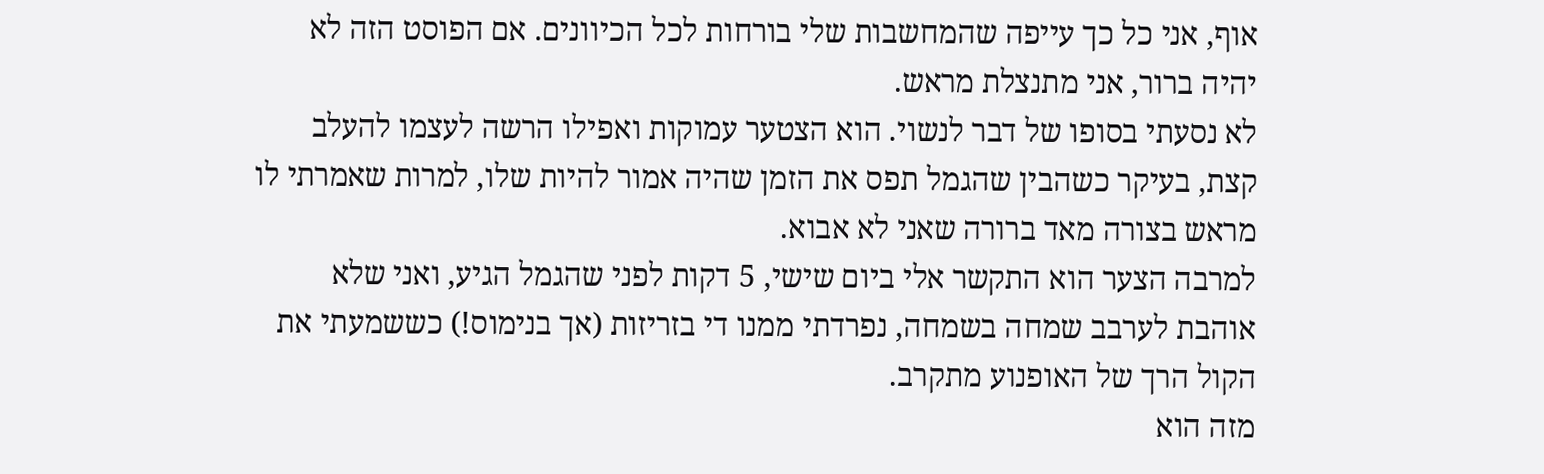אוף, אני כל כך עייפה שהמחשבות שלי בורחות לכל הכיוונים. אם הפוסט הזה לא יהיה ברור, אני מתנצלת מראש.
לא נסעתי בסופו של דבר לנשוי. הוא הצטער עמוקות ואפילו הרשה לעצמו להעלב קצת, בעיקר כשהבין שהגמל תפס את הזמן שהיה אמור להיות שלו, למרות שאמרתי לו מראש בצורה מאד ברורה שאני לא אבוא.
למרבה הצער הוא התקשר אלי ביום שישי, 5 דקות לפני שהגמל הגיע, ואני שלא אוהבת לערבב שמחה בשמחה, נפרדתי ממנו די בזריזות (אך בנימוס!) כששמעתי את הקול הרך של האופנוע מתקרב.
מזה הוא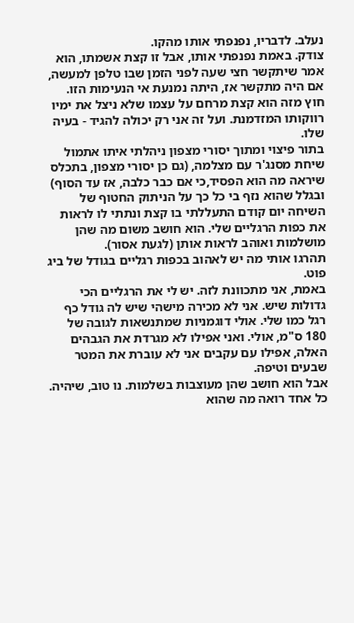נעלב. לדבריו, נפנפתי אותו מהקו.
צודק. באמת נפנפתי אותו, אבל זו קצת אשמתו, הוא אמר שיתקשר חצי שעה לפני הזמן שבו טלפן למעשה, אם היה מתקשר אז, היתה נמנעת אי הנעימות הזו.
חוץ מזה הוא קצת מרחם על עצמו שלא ניצל את ימיו רווקותו המזדמנת. ועל זה אני רק יכולה להגיד - בעיה שלו.
בתור פיצוי ומתוך יסורי מצפון ניהלתי איתו אתמול שיחת מסנג'ר עם מצלמה, (גם כן יסורי מצפון, בתכלס שיראה מה הוא הפסיד,כי אם כבר כלבה, אז עד הסוף) ובגלל שהוא נזף בי כל כך על הניתוק החטוף של השיחה יום קודם התעללתי בו קצת ונתתי לו לראות את כפות הרגליים שלי. הוא חושב משום מה שהן מושלמות ואוהב לראות אותן (לגעת אסור).
תהרגו אותי מה יש לאהוב בכפות רגליים בגודל של ביג פוט.
באמת, אני מתכוונת לזה. יש לי את הרגליים הכי גדולות שיש. אני לא מכירה מישהי שיש לה גודל כף רגל כמו שלי. אולי דוגמניות שמתנשאות לגובה של 180 ס"מ, אולי. ואני אפילו לא מגרדת את הגבהים האלה, אפילו עם עקבים אני לא עוברת את המטר שבעים וטיפה.
אבל הוא חושב שהן מעוצבות בשלמות. נו טוב, שיהיה. כל אחד רואה מה שהוא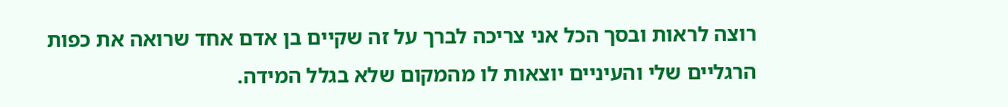רוצה לראות ובסך הכל אני צריכה לברך על זה שקיים בן אדם אחד שרואה את כפות הרגליים שלי והעיניים יוצאות לו מהמקום שלא בגלל המידה.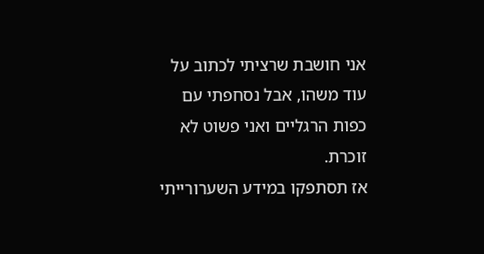אני חושבת שרציתי לכתוב על עוד משהו, אבל נסחפתי עם כפות הרגליים ואני פשוט לא זוכרת.
אז תסתפקו במידע השערורייתי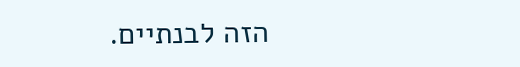הזה לבנתיים.